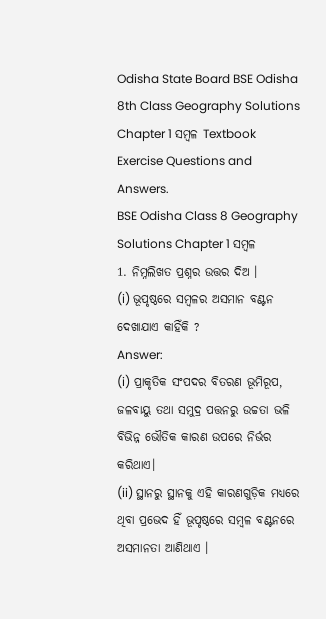Odisha State Board BSE Odisha 8th Class Geography Solutions Chapter 1 ସମ୍ବଳ Textbook Exercise Questions and Answers.
BSE Odisha Class 8 Geography Solutions Chapter 1 ସମ୍ବଳ
1. ନିମ୍ନଲିଖତ ପ୍ରଶ୍ନର ଉତ୍ତର ଦିଅ ।
(i) ଭୂପୃଷ୍ଠରେ ସମ୍ବଳର ଅସମାନ ବଣ୍ଟନ ଦେଖାଯାଏ କାହିଁକି ?
Answer:
(i) ପ୍ରାକୃତିକ ସଂପଦର ବିତରଣ ଭୂମିରୂପ, ଜଳବାୟୁ ତଥା ସମୁଦ୍ର ପତ୍ତନରୁ ଉଚ୍ଚତା ଭଳି ବିଭିନ୍ନ ଭୌତିକ କାରଣ ଉପରେ ନିର୍ଭର କରିଥାଏ।
(ii) ସ୍ଥାନରୁ ସ୍ଥାନକୁ ଏହି କାରଣଗୁଡ଼ିକ ମଧ୍ୟରେ ଥିବା ପ୍ରଭେଦ ହିଁ ଭୂପୃଷ୍ଠରେ ସମ୍ବଳ ବଣ୍ଟନରେ ଅସମାନତା ଆଣିଥାଏ ।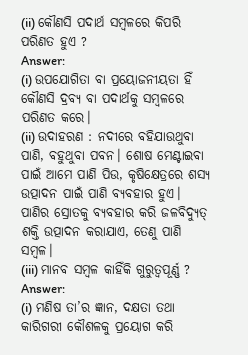(ii) କୌଣସି ପଦାର୍ଥ ସମ୍ବଳରେ କିପରି ପରିଣତ ହୁଏ ?
Answer:
(i) ଉପଯୋଗିତା ବା ପ୍ରୟୋଜନୀୟତା ହିଁ କୌଣସି ଦ୍ରବ୍ୟ ବା ପଦାର୍ଥକୁ ସମ୍ବଳରେ ପରିଣତ କରେ।
(ii) ଉଦାହରଣ : ନଦୀରେ ବହିଯାଉଥୁବା ପାଣି, ବହୁଥୁବା ପବନ। ଶୋଷ ମେଣ୍ଟାଇବା ପାଇଁ ଆମେ ପାଣି ପିଉ, କୃଷିକ୍ଷେତ୍ରରେ ଶସ୍ୟ ଉତ୍ପାଦନ ପାଇଁ ପାଣି ବ୍ୟବହାର ହୁଏ। ପାଣିର ସ୍ରୋତକୁ ବ୍ୟବହାର କରି ଜଳବିଦ୍ୟୁତ୍ ଶକ୍ତି ଉତ୍ପାଦନ କରାଯାଏ, ତେଣୁ ପାଣି ସମ୍ବଳ।
(iii) ମାନବ ସମ୍ବଳ କାହିଁକି ଗୁରୁତ୍ଵପୂର୍ଣ୍ଣ ?
Answer:
(i) ମଣିଷ ତା’ର ଜ୍ଞାନ, ଦକ୍ଷତା ତଥା କାରିଗରୀ କୌଶଳକୁ ପ୍ରୟୋଗ କରି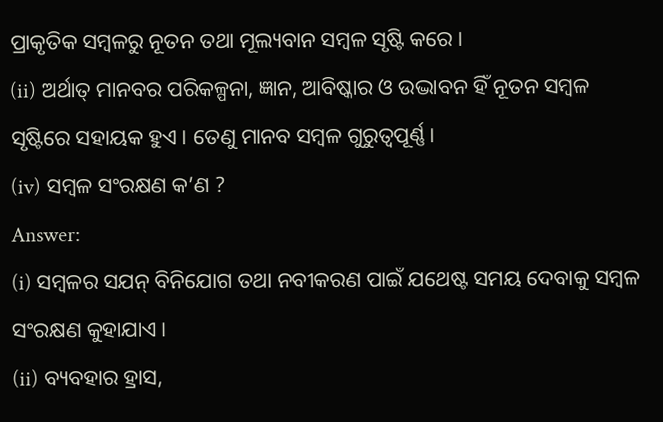ପ୍ରାକୃତିକ ସମ୍ବଳରୁ ନୂତନ ତଥା ମୂଲ୍ୟବାନ ସମ୍ବଳ ସୃଷ୍ଟି କରେ।
(ii) ଅର୍ଥାତ୍ ମାନବର ପରିକଳ୍ପନା, ଜ୍ଞାନ, ଆବିଷ୍କାର ଓ ଉଦ୍ଭାବନ ହିଁ ନୂତନ ସମ୍ବଳ ସୃଷ୍ଟିରେ ସହାୟକ ହୁଏ। ତେଣୁ ମାନବ ସମ୍ବଳ ଗୁରୁତ୍ବପୂର୍ଣ୍ଣ।
(iv) ସମ୍ବଳ ସଂରକ୍ଷଣ କ’ଣ ?
Answer:
(i) ସମ୍ବଳର ସଯନ୍ ବିନିଯୋଗ ତଥା ନବୀକରଣ ପାଇଁ ଯଥେଷ୍ଟ ସମୟ ଦେବାକୁ ସମ୍ବଳ ସଂରକ୍ଷଣ କୁହାଯାଏ।
(ii) ବ୍ୟବହାର ହ୍ରାସ,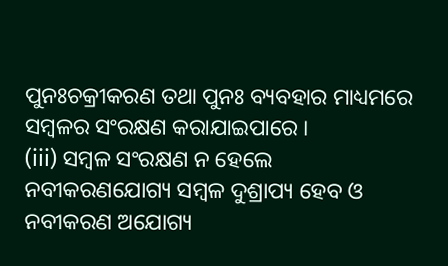ପୁନଃଚକ୍ରୀକରଣ ତଥା ପୁନଃ ବ୍ୟବହାର ମାଧ୍ୟମରେ ସମ୍ବଳର ସଂରକ୍ଷଣ କରାଯାଇପାରେ ।
(iii) ସମ୍ବଳ ସଂରକ୍ଷଣ ନ ହେଲେ ନବୀକରଣଯୋଗ୍ୟ ସମ୍ବଳ ଦୁଶ୍ରାପ୍ୟ ହେବ ଓ ନବୀକରଣ ଅଯୋଗ୍ୟ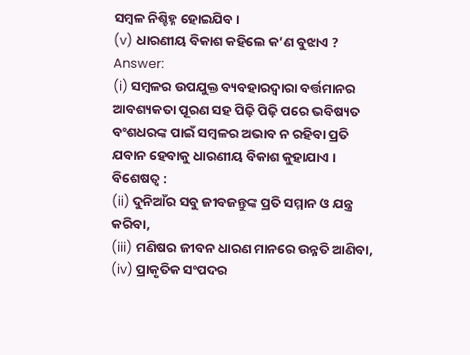ସମ୍ବଳ ନିଶ୍ଚିହ୍ନ ହୋଇଯିବ।
(v) ଧାରଣୀୟ ବିକାଶ କହିଲେ କ’ଣ ବୁଝାଏ ?
Answer:
(i) ସମ୍ବଳର ଉପଯୁକ୍ତ ବ୍ୟବହାରଦ୍ଵାରା ବର୍ତ୍ତମାନର ଆବଶ୍ୟକତା ପୂରଣ ସହ ପିଢ଼ି ପିଢ଼ି ପରେ ଭବିଷ୍ୟତ ବଂଶଧରଙ୍କ ପାଇଁ ସମ୍ବଳର ଅଭାବ ନ ରହିବା ପ୍ରତି ଯବାନ ହେବାକୁ ଧାରଣୀୟ ବିକାଶ କୁହାଯାଏ ।
ବିଶେଷତ୍ଵ :
(ii) ଦୁନିଆଁର ସବୁ ଜୀବଜନ୍ତୁଙ୍କ ପ୍ରତି ସମ୍ମାନ ଓ ଯନ୍ତ୍ର କରିବା,
(iii) ମଣିଷର ଜୀବନ ଧାରଣ ମାନରେ ଉନ୍ନତି ଆଣିବା,
(iv) ପ୍ରାକୃତିକ ସଂପଦର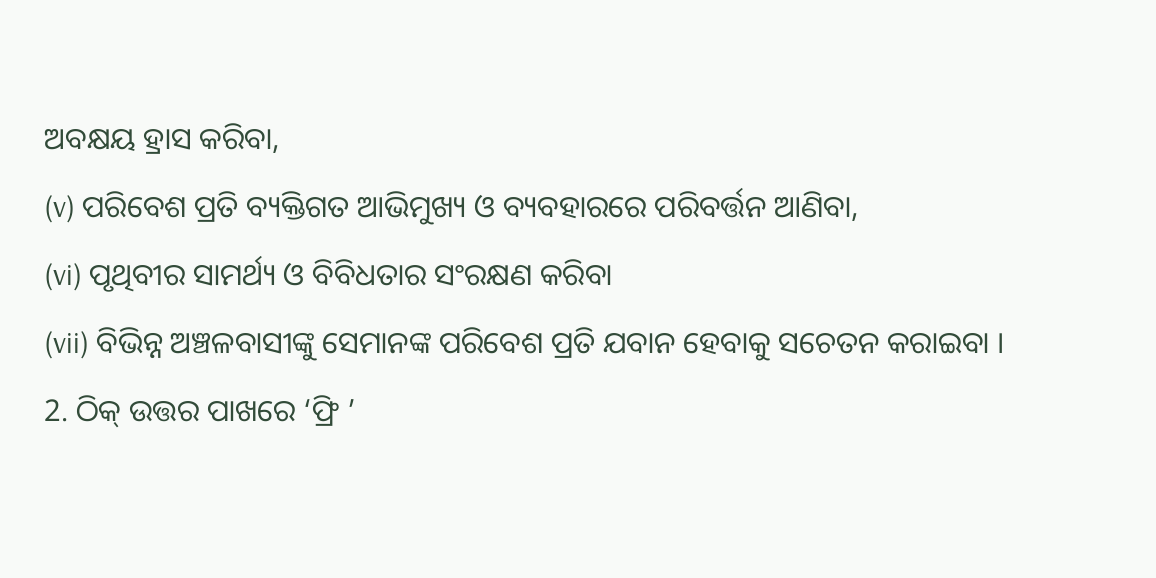ଅବକ୍ଷୟ ହ୍ରାସ କରିବା,
(v) ପରିବେଶ ପ୍ରତି ବ୍ୟକ୍ତିଗତ ଆଭିମୁଖ୍ୟ ଓ ବ୍ୟବହାରରେ ପରିବର୍ତ୍ତନ ଆଣିବା,
(vi) ପୃଥିବୀର ସାମର୍ଥ୍ୟ ଓ ବିବିଧତାର ସଂରକ୍ଷଣ କରିବା
(vii) ବିଭିନ୍ନ ଅଞ୍ଚଳବାସୀଙ୍କୁ ସେମାନଙ୍କ ପରିବେଶ ପ୍ରତି ଯବାନ ହେବାକୁ ସଚେତନ କରାଇବା ।
2. ଠିକ୍ ଉତ୍ତର ପାଖରେ ‘ଫ୍ରି ’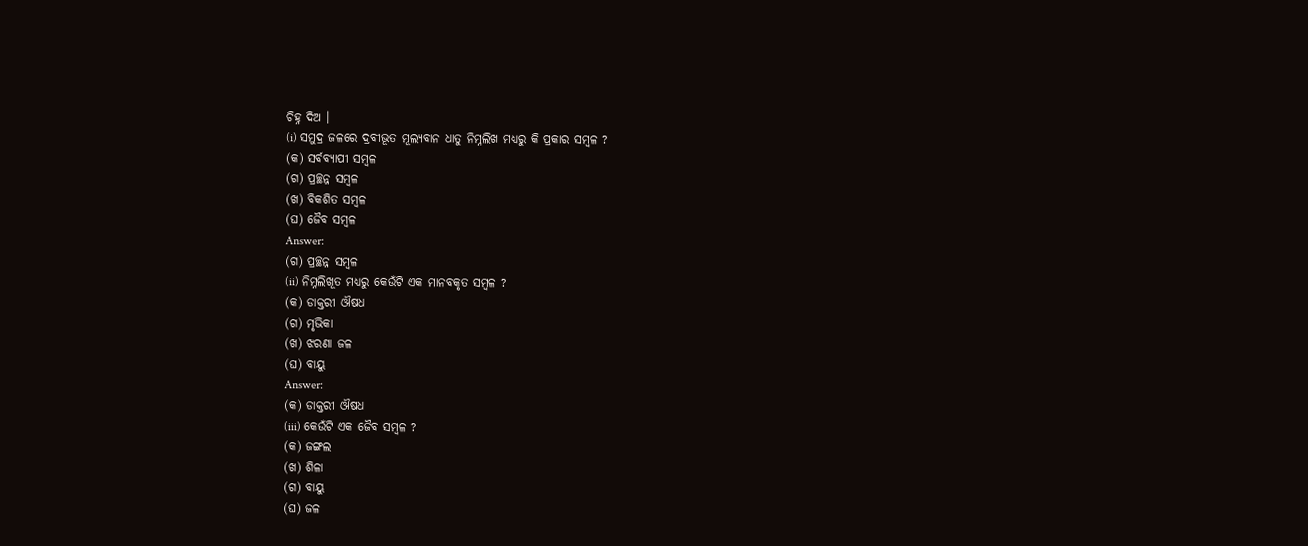ଚିହ୍ନ ଦିଅ ।
(i) ସମୁଦ୍ର ଜଳରେ ଦ୍ରବୀଭୂତ ମୂଲ୍ୟବାନ ଧାତୁ ନିମ୍ନଲିଖ ମଧ୍ୟରୁ କି ପ୍ରକାର ସମ୍ବଳ ?
(କ) ସର୍ବବ୍ୟାପୀ ସମ୍ବଳ
(ଗ) ପ୍ରଚ୍ଛନ୍ନ ସମ୍ବଳ
(ଖ) ବିକଶିତ ସମ୍ବଳ
(ଘ) ଜୈବ ସମ୍ବଳ
Answer:
(ଗ) ପ୍ରଚ୍ଛନ୍ନ ସମ୍ବଳ
(ii) ନିମ୍ନଲିଖୂତ ମଧ୍ୟରୁ କେଉଁଟି ଏକ ମାନବକୃତ ସମ୍ବଳ ?
(କ) ଡାକ୍ତରୀ ଔଷଧ
(ଗ) ମୃଭିକା
(ଖ) ଝରଣା ଜଳ
(ଘ) ବାୟୁ
Answer:
(କ) ଡାକ୍ତରୀ ଔଷଧ
(iii) କେଉଁଟି ଏକ ଜୈବ ସମ୍ବଳ ?
(କ) ଜଙ୍ଗଲ
(ଖ) ଶିଳା
(ଗ) ବାୟୁ
(ଘ) ଜଳ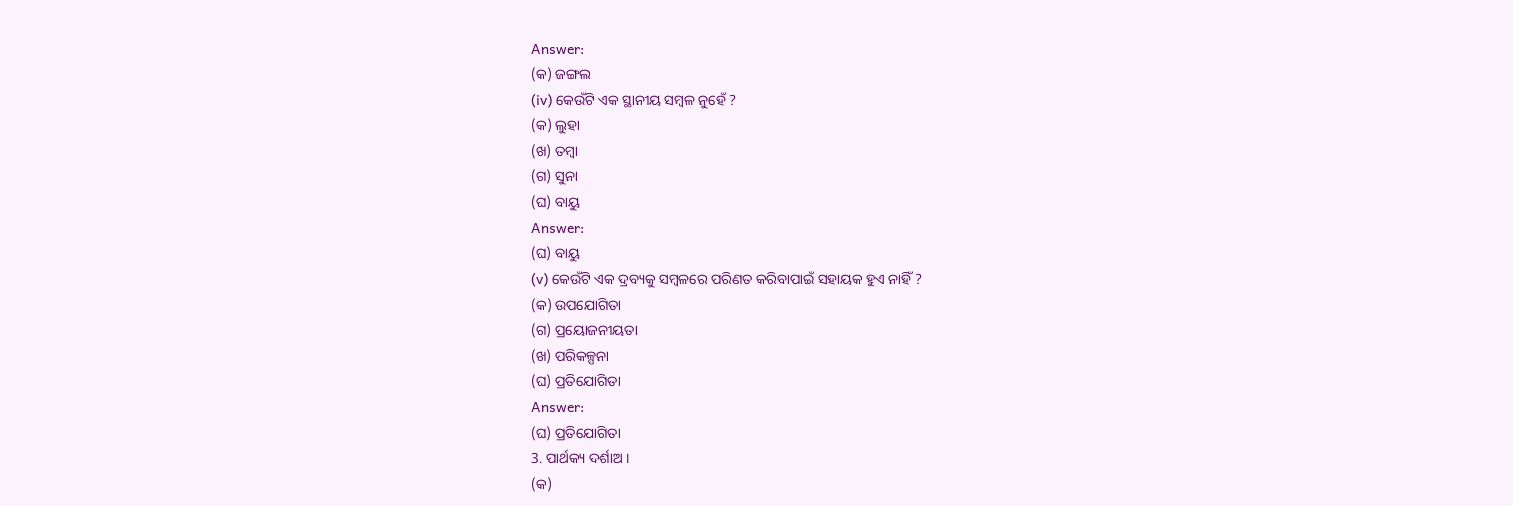Answer:
(କ) ଜଙ୍ଗଲ
(iv) କେଉଁଟି ଏକ ସ୍ଥାନୀୟ ସମ୍ବଳ ନୁହେଁ ?
(କ) ଲୁହା
(ଖ) ତମ୍ବା
(ଗ) ସୁନା
(ଘ) ବାୟୁ
Answer:
(ଘ) ବାୟୁ
(v) କେଉଁଟି ଏକ ଦ୍ରବ୍ୟକୁ ସମ୍ବଳରେ ପରିଣତ କରିବାପାଇଁ ସହାୟକ ହୁଏ ନାହିଁ ?
(କ) ଉପଯୋଗିତା
(ଗ) ପ୍ରୟୋଜନୀୟତା
(ଖ) ପରିକଳ୍ପନା
(ଘ) ପ୍ରତିଯୋଗିତା
Answer:
(ଘ) ପ୍ରତିଯୋଗିତା
3. ପାର୍ଥକ୍ୟ ଦର୍ଶାଅ ।
(କ)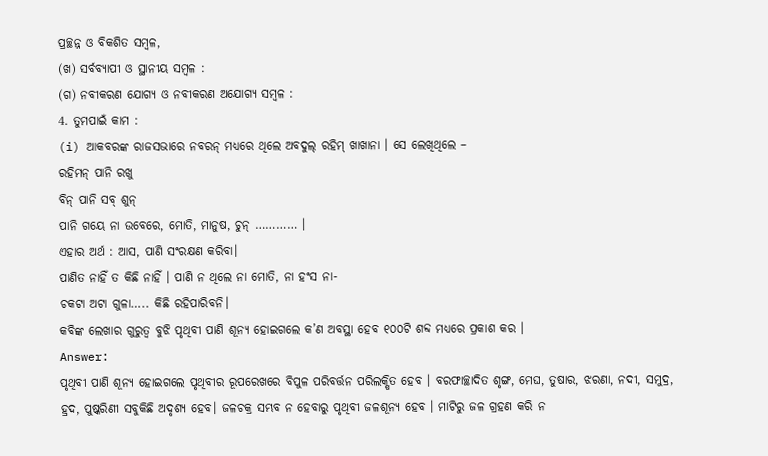ପ୍ରଚ୍ଛନ୍ନ ଓ ବିକଶିତ ସମ୍ବଳ,
(ଖ) ସର୍ବବ୍ୟାପୀ ଓ ସ୍ଥାନୀୟ ସମ୍ବଳ :
(ଗ) ନବୀକରଣ ଯୋଗ୍ୟ ଓ ନବୀକରଣ ଅଯୋଗ୍ୟ ସମ୍ବଳ :
4. ତୁମପାଇଁ କାମ :
(i) ଆକବରଙ୍କ ରାଜସଭାରେ ନବରନ୍ ମଧ୍ଯରେ ଥିଲେ ଅବଦୁଲ୍ ରହିମ୍ ଖାଖାନା । ସେ ଲେଖିଥିଲେ –
ରହିମନ୍ ପାନି ରଖୁ
ବିନ୍ ପାନି ସବ୍ ଶୁନ୍
ପାନି ଗୟେ ନା ଉବେରେ, ମୋତି, ମାନୁଷ, ଚୁନ୍ ………… ।
ଏହାର ଅର୍ଥ : ଆସ, ପାଣି ସଂରକ୍ଷଣ କରିବା।
ପାଣିତ ନାହିଁ ତ କିଛି ନାହିଁ । ପାଣି ନ ଥିଲେ ନା ମୋତି, ନା ହଂସ ନା-
ଚକଟା ଅଟା ଗୁଳା….. କିଛି ରହିପାରିବନି।
କବିଙ୍କ ଲେଖାର ଗୁରୁତ୍ଵ ବୁଝି ପୃଥିବୀ ପାଣି ଶୂନ୍ୟ ହୋଇଗଲେ କ’ଣ ଅବସ୍ଥା ହେବ ୧୦୦ଟି ଶବ୍ଦ ମଧ୍ୟରେ ପ୍ରକାଶ କର ।
Answer:
ପୃଥିବୀ ପାଣି ଶୂନ୍ୟ ହୋଇଗଲେ ପୃଥିବୀର ରୂପରେଖରେ ବିପୁଳ ପରିବର୍ତ୍ତନ ପରିଲକ୍ଷିତ ହେବ । ବରଫାଚ୍ଛାଦିତ ଶୃଙ୍ଗ, ମେଘ, ତୁଷାର, ଝରଣା, ନଦୀ, ସମୁଦ୍ର, ହ୍ରଦ, ପୁଷ୍କରିଣୀ ସବୁକିଛି ଅଦୃଶ୍ୟ ହେବ। ଜଳଚକ୍ର ସମ୍ଭବ ନ ହେବାରୁ ପୃଥିବୀ ଜଳଶୂନ୍ୟ ହେବ । ମାଟିରୁ ଜଳ ଗ୍ରହଣ କରି ନ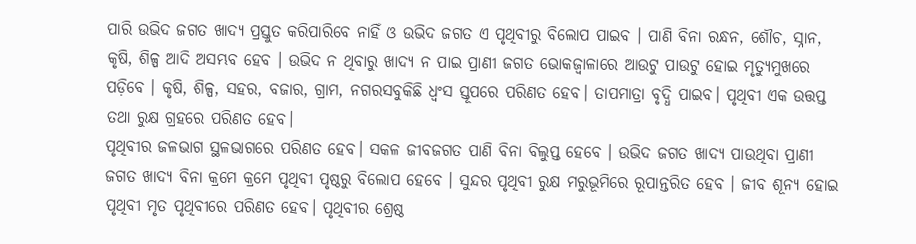ପାରି ଉଭିଦ ଜଗତ ଖାଦ୍ୟ ପ୍ରସ୍ତୁତ କରିପାରିବେ ନାହିଁ ଓ ଉଭିଦ ଜଗତ ଏ ପୃଥିବୀରୁ ବିଲୋପ ପାଇବ । ପାଣି ବିନା ରନ୍ଧନ, ଶୌଚ, ସ୍ନାନ, କୃଷି, ଶିଳ୍ପ ଆଦି ଅସମ୍ଭବ ହେବ । ଉଭିଦ ନ ଥିବାରୁ ଖାଦ୍ୟ ନ ପାଇ ପ୍ରାଣୀ ଜଗତ ଭୋକଜ୍ବାଳାରେ ଆଉଟୁ ପାଉଟୁ ହୋଇ ମୃତ୍ୟୁମୁଖରେ ପଡ଼ିବେ । କୃଷି, ଶିଳ୍ପ, ସହର, ବଜାର, ଗ୍ରାମ, ନଗରସବୁକିଛି ଧ୍ୱଂସ ସ୍ତୂପରେ ପରିଣତ ହେବ। ତାପମାତ୍ରା ବୃଦ୍ଧି ପାଇବ। ପୃଥିବୀ ଏକ ଉତ୍ତପ୍ତ ତଥା ରୁକ୍ଷ ଗ୍ରହରେ ପରିଣତ ହେବ।
ପୃଥିବୀର ଜଳଭାଗ ସ୍ଥଳଭାଗରେ ପରିଣତ ହେବ। ସକଳ ଜୀବଜଗତ ପାଣି ବିନା ବିଲୁପ୍ତ ହେବେ । ଉଭିଦ ଜଗତ ଖାଦ୍ୟ ପାଉଥିବା ପ୍ରାଣୀ ଜଗତ ଖାଦ୍ୟ ବିନା କ୍ରମେ କ୍ରମେ ପୃଥିବୀ ପୃଷ୍ଠରୁ ବିଲୋପ ହେବେ । ସୁନ୍ଦର ପୃଥିବୀ ରୁକ୍ଷ ମରୁଭୂମିରେ ରୂପାନ୍ତରିତ ହେବ । ଜୀବ ଶୂନ୍ୟ ହୋଇ ପୃଥିବୀ ମୃତ ପୃଥିବୀରେ ପରିଣତ ହେବ। ପୃଥିବୀର ଶ୍ରେଷ୍ଠ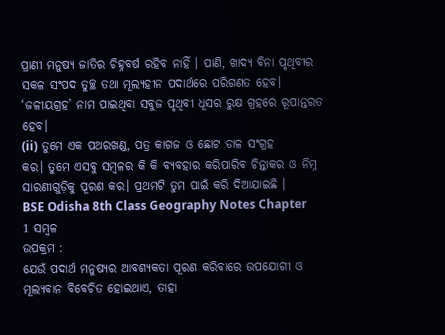ପ୍ରାଣୀ ମନୁଷ୍ୟ ଜାତିର ଚିହ୍ନବର୍ଷ ରହିବ ନାହିଁ । ପାଣି, ଖାଦ୍ୟ ବିନା ପୃଥିବୀର ସକଳ ସଂପଦ ତୁଚ୍ଛ ତଥା ମୂଲ୍ୟହୀନ ପଦାର୍ଥରେ ପରିଗଣତ ହେବ। ‘ଜଳୀୟଗ୍ରହ’ ନାମ ପାଇଥିବା ସବୁଜ ପୃଥିବୀ ଧୂସର ରୁକ୍ଷ ଗ୍ରହରେ ରୂପାନ୍ତରତ ହେବ।
(ii) ତୁମେ ଏକ ପଥରଖଣ୍ଡ, ପତ୍ର କାଗଜ ଓ ଛୋଟ ଡାଳ ସଂଗ୍ରହ
କର। ତୁମେ ଏସବୁ ସମ୍ବଳର କି କି ବ୍ୟବହାର କରିପାରିବ ଚିନ୍ତାକର ଓ ନିମ୍ନ ସାରଣୀଗୁଡ଼ିକୁ ପୂରଣ କର। ପ୍ରଥମଟି ତୁମ ପାଇଁ କରି ଦିଆଯାଇଛି ।
BSE Odisha 8th Class Geography Notes Chapter 1 ସମ୍ବଳ
ଉପକ୍ରମ :
ଯେଉଁ ପଦାର୍ଥ ମନୁଷ୍ୟର ଆବଶ୍ୟକତା ପୂରଣ କରିବାରେ ଉପଯୋଗୀ ଓ ମୂଲ୍ୟବାନ ବିବେଚିତ ହୋଇଥାଏ, ତାହା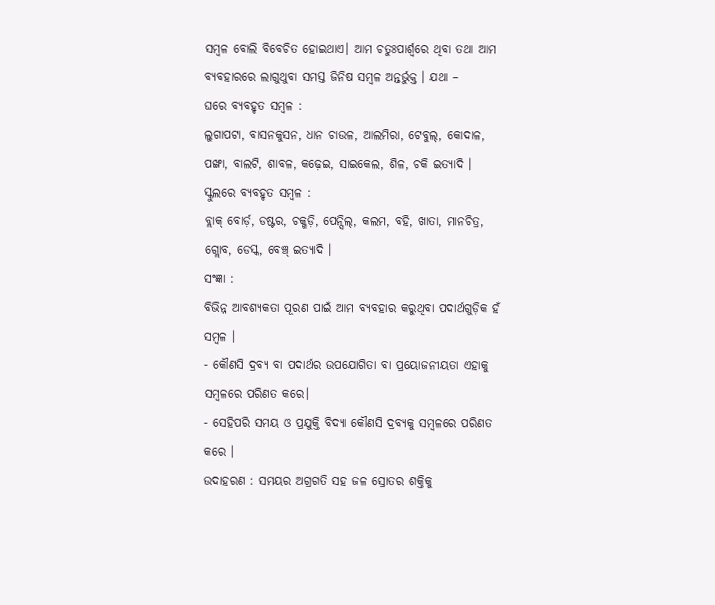ସମ୍ବଳ ବୋଲି ବିବେଚିତ ହୋଇଥାଏ। ଆମ ଚତୁଃପାର୍ଶ୍ଵରେ ଥିବା ତଥା ଆମ ବ୍ୟବହାରରେ ଲାଗୁଥୁବା ସମସ୍ତ ଜିନିଷ ସମ୍ବଳ ଅନ୍ତର୍ଭୁକ୍ତ । ଯଥା –
ଘରେ ବ୍ୟବହୃତ ସମ୍ବଳ :
ଲୁଗାପଟା, ବାସନକୁସନ, ଧାନ ଚାଉଳ, ଆଲମିରା, ଟେବୁଲ୍, କୋଦାଳ, ପଙ୍ଖା, ବାଲଟି, ଶାବଳ, କଢ଼େଇ, ସାଇକେଲ, ଶିଳ, ଚକି ଇତ୍ୟାଦି ।
ସ୍କୁଲରେ ବ୍ୟବହୃତ ସମ୍ବଳ :
ବ୍ଲାକ୍ ବୋର୍ଡ଼, ଡଷ୍ଟର, ଚକ୍ଖଡ଼ି, ପେନ୍ସିଲ୍, କଲମ, ବହି, ଖାତା, ମାନଚିତ୍ର, ଗ୍ଲୋବ, ଡେସ୍କ, ବେଞ୍ଚ୍ ଇତ୍ୟାଦି ।
ସଂଜ୍ଞା :
ବିଭିନ୍ନ ଆବଶ୍ୟକତା ପୂରଣ ପାଇଁ ଆମ ବ୍ୟବହାର କରୁଥିବା ପଦାର୍ଥଗୁଡ଼ିକ ହଁ ସମ୍ବଳ ।
- କୌଣସି ଦ୍ରବ୍ୟ ବା ପଦାର୍ଥର ଉପଯୋଗିତା ବା ପ୍ରୟୋଜନୀୟତା ଏହାକୁ ସମ୍ବଳରେ ପରିଣତ କରେ।
- ସେହିପରି ସମୟ ଓ ପ୍ରଯୁକ୍ତି ବିଦ୍ୟା କୌଣସି ଦ୍ରବ୍ୟକୁ ସମ୍ବଳରେ ପରିଣତ କରେ ।
ଉଦାହରଣ : ସମୟର ଅଗ୍ରଗତି ସହ ଜଳ ସ୍ରୋତର ଶକ୍ତିକୁ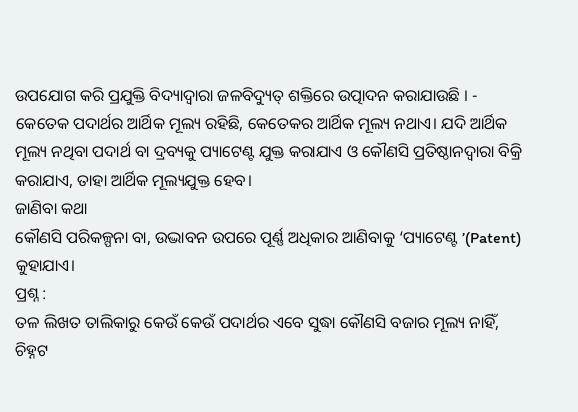ଉପଯୋଗ କରି ପ୍ରଯୁକ୍ତି ବିଦ୍ୟାଦ୍ଵାରା ଜଳବିଦ୍ୟୁତ୍ ଶକ୍ତିରେ ଉତ୍ପାଦନ କରାଯାଉଛି । - କେତେକ ପଦାର୍ଥର ଆର୍ଥିକ ମୂଲ୍ୟ ରହିଛି, କେତେକର ଆର୍ଥିକ ମୂଲ୍ୟ ନଥାଏ। ଯଦି ଆର୍ଥିକ ମୂଲ୍ୟ ନଥିବା ପଦାର୍ଥ ବା ଦ୍ରବ୍ୟକୁ ପ୍ୟାଟେଣ୍ଟ ଯୁକ୍ତ କରାଯାଏ ଓ କୌଣସି ପ୍ରତିଷ୍ଠାନଦ୍ଵାରା ବିକ୍ରି କରାଯାଏ, ତାହା ଆର୍ଥିକ ମୂଲ୍ୟଯୁକ୍ତ ହେବ।
ଜାଣିବା କଥା
କୌଣସି ପରିକଳ୍ପନା ବା, ଉଦ୍ଭାବନ ଉପରେ ପୂର୍ଣ୍ଣ ଅଧିକାର ଆଣିବାକୁ ‘ପ୍ୟାଟେଣ୍ଟ ’(Patent) କୁହାଯାଏ।
ପ୍ରଶ୍ନ :
ତଳ ଲିଖତ ତାଲିକାରୁ କେଉଁ କେଉଁ ପଦାର୍ଥର ଏବେ ସୁଦ୍ଧା କୌଣସି ବଜାର ମୂଲ୍ୟ ନାହିଁ, ଚିହ୍ନଟ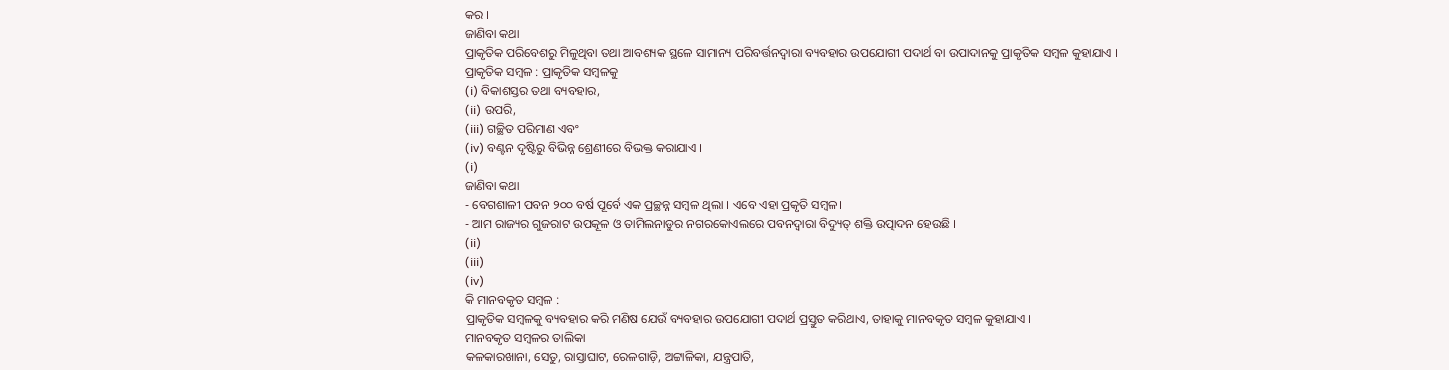କର ।
ଜାଣିବା କଥା
ପ୍ରାକୃତିକ ପରିବେଶରୁ ମିଳୁଥିବା ତଥା ଆବଶ୍ୟକ ସ୍ଥଳେ ସାମାନ୍ୟ ପରିବର୍ତ୍ତନଦ୍ୱାରା ବ୍ୟବହାର ଉପଯୋଗୀ ପଦାର୍ଥ ବା ଉପାଦାନକୁ ପ୍ରାକୃତିକ ସମ୍ବଳ କୁହାଯାଏ ।
ପ୍ରାକୃତିକ ସମ୍ବଳ : ପ୍ରାକୃତିକ ସମ୍ବଳକୁ
(i) ବିକାଶସ୍ତର ତଥା ବ୍ୟବହାର,
(ii) ଉପରି,
(iii) ଗଚ୍ଛିତ ପରିମାଣ ଏବଂ
(iv) ବଣ୍ଟନ ଦୃଷ୍ଟିରୁ ବିଭିନ୍ନ ଶ୍ରେଣୀରେ ବିଭକ୍ତ କରାଯାଏ ।
(i)
ଜାଣିବା କଥା
- ବେଗଶାଳୀ ପବନ ୨୦୦ ବର୍ଷ ପୂର୍ବେ ଏକ ପ୍ରଚ୍ଛନ୍ନ ସମ୍ବଳ ଥିଲା । ଏବେ ଏହା ପ୍ରକୃତି ସମ୍ବଳ।
- ଆମ ରାଜ୍ୟର ଗୁଜରାଟ ଉପକୂଳ ଓ ତାମିଲନାଡୁର ନଗରକୋଏଲରେ ପବନଦ୍ୱାରା ବିଦ୍ୟୁତ୍ ଶକ୍ତି ଉତ୍ପାଦନ ହେଉଛି ।
(ii)
(iii)
(iv)
କି ମାନବକୃତ ସମ୍ବଳ :
ପ୍ରାକୃତିକ ସମ୍ବଳକୁ ବ୍ୟବହାର କରି ମଣିଷ ଯେଉଁ ବ୍ୟବହାର ଉପଯୋଗୀ ପଦାର୍ଥ ପ୍ରସ୍ତୁତ କରିଥାଏ, ତାହାକୁ ମାନବକୃତ ସମ୍ବଳ କୁହାଯାଏ ।
ମାନବକୃତ ସମ୍ବଳର ତାଲିକା
କଳକାରଖାନା, ସେତୁ, ରାସ୍ତାଘାଟ, ରେଳଗାଡ଼ି, ଅଟ୍ଟାଳିକା, ଯନ୍ତ୍ରପାତି,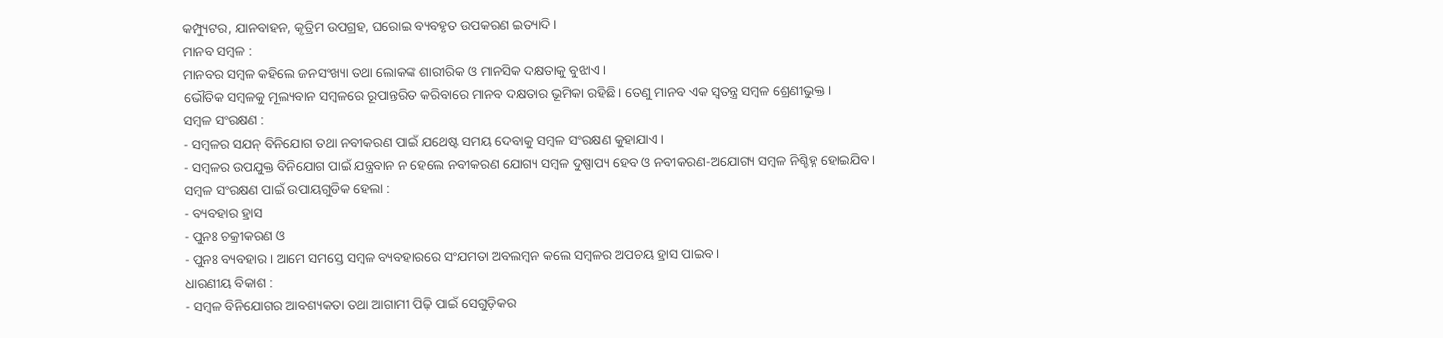କମ୍ପ୍ୟୁଟର, ଯାନବାହନ, କୃତ୍ରିମ ଉପଗ୍ରହ, ଘରୋଇ ବ୍ୟବହୃତ ଉପକରଣ ଇତ୍ୟାଦି ।
ମାନବ ସମ୍ବଳ :
ମାନବର ସମ୍ବଳ କହିଲେ ଜନସଂଖ୍ୟା ତଥା ଲୋକଙ୍କ ଶାରୀରିକ ଓ ମାନସିକ ଦକ୍ଷତାକୁ ବୁଝାଏ ।
ଭୌତିକ ସମ୍ବଳକୁ ମୂଲ୍ୟବାନ ସମ୍ବଳରେ ରୂପାନ୍ତରିତ କରିବାରେ ମାନବ ଦକ୍ଷତାର ଭୂମିକା ରହିଛି। ତେଣୁ ମାନବ ଏକ ସ୍ଵତନ୍ତ୍ର ସମ୍ବଳ ଶ୍ରେଣୀଭୁକ୍ତ ।
ସମ୍ବଳ ସଂରକ୍ଷଣ :
- ସମ୍ବଳର ସଯନ୍ ବିନିଯୋଗ ତଥା ନବୀକରଣ ପାଇଁ ଯଥେଷ୍ଟ ସମୟ ଦେବାକୁ ସମ୍ବଳ ସଂରକ୍ଷଣ କୁହାଯାଏ ।
- ସମ୍ବଳର ଉପଯୁକ୍ତ ବିନିଯୋଗ ପାଇଁ ଯନ୍ତ୍ରବାନ ନ ହେଲେ ନବୀକରଣ ଯୋଗ୍ୟ ସମ୍ବଳ ଦୁଷ୍ପାପ୍ୟ ହେବ ଓ ନବୀକରଣ-ଅଯୋଗ୍ୟ ସମ୍ବଳ ନିଶ୍ଚିହ୍ନ ହୋଇଯିବ।
ସମ୍ବଳ ସଂରକ୍ଷଣ ପାଇଁ ଉପାୟଗୁଡିକ ହେଲା :
- ବ୍ୟବହାର ହ୍ରାସ
- ପୁନଃ ଚକ୍ରୀକରଣ ଓ
- ପୁନଃ ବ୍ୟବହାର । ଆମେ ସମସ୍ତେ ସମ୍ବଳ ବ୍ୟବହାରରେ ସଂଯମତା ଅବଲମ୍ବନ କଲେ ସମ୍ବଳର ଅପଚୟ ହ୍ରାସ ପାଇବ।
ଧାରଣୀୟ ବିକାଶ :
- ସମ୍ବଳ ବିନିଯୋଗର ଆବଶ୍ୟକତା ତଥା ଆଗାମୀ ପିଢ଼ି ପାଇଁ ସେଗୁଡ଼ିକର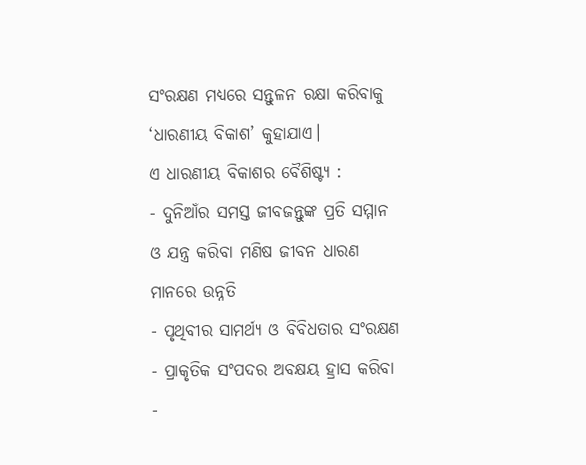ସଂରକ୍ଷଣ ମଧ୍ୟରେ ସନ୍ତୁଳନ ରକ୍ଷା କରିବାକୁ ‘ଧାରଣୀୟ ବିକାଶ’ କୁହାଯାଏ।
ଏ ଧାରଣୀୟ ବିକାଶର ବୈଶିଷ୍ଟ୍ୟ :
- ଦୁନିଆଁର ସମସ୍ତ ଜୀବଜନ୍ତୁଙ୍କ ପ୍ରତି ସମ୍ମାନ ଓ ଯନ୍ତ୍ର କରିବା ମଣିଷ ଜୀବନ ଧାରଣ ମାନରେ ଉନ୍ନତି
- ପୃଥିବୀର ସାମର୍ଥ୍ୟ ଓ ବିବିଧତାର ସଂରକ୍ଷଣ
- ପ୍ରାକୃତିକ ସଂପଦର ଅବକ୍ଷୟ ହ୍ରାସ କରିବା
-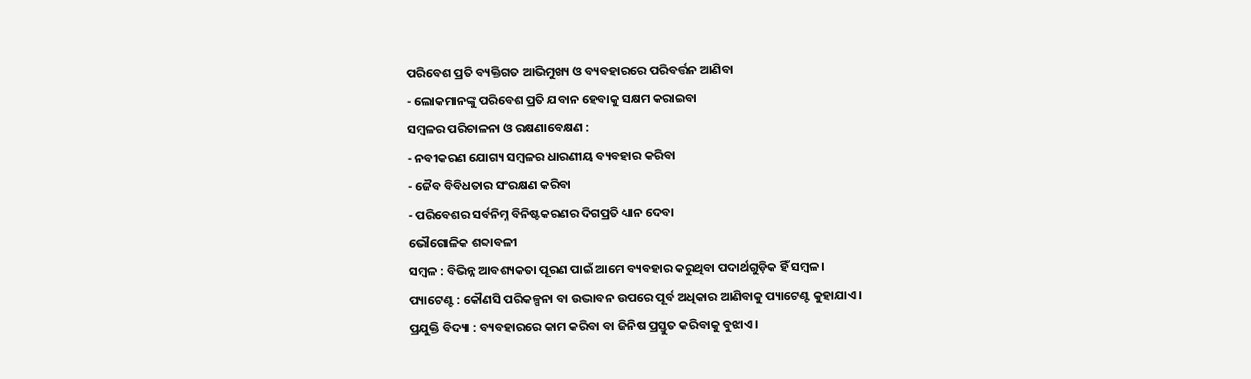ପରିବେଶ ପ୍ରତି ବ୍ୟକ୍ତିଗତ ଆଭିମୁଖ୍ୟ ଓ ବ୍ୟବହାରରେ ପରିବର୍ତ୍ତନ ଆଣିବା
- ଲୋକମାନଙ୍କୁ ପରିବେଶ ପ୍ରତି ଯବାନ ହେବାକୁ ସକ୍ଷମ କରାଇବା
ସମ୍ବଳର ପରିଚାଳନା ଓ ରକ୍ଷଣାବେକ୍ଷଣ :
- ନବୀକରଣ ଯୋଗ୍ୟ ସମ୍ବଳର ଧାରଣୀୟ ବ୍ୟବହାର କରିବା
- ଜୈବ ବିବିଧତାର ସଂରକ୍ଷଣ କରିବା
- ପରିବେଶର ସର୍ବନିମ୍ନ ବିନିଷ୍ଟକରଣର ଦିଗପ୍ରତି ଧ୍ୟାନ ଦେବା
ଭୌଗୋଳିକ ଶବ୍ଦାବଳୀ
ସମ୍ବଳ : ବିଭିନ୍ନ ଆବଶ୍ୟକତା ପୂରଣ ପାଇଁ ଆମେ ବ୍ୟବହାର କରୁଥିବା ପଦାର୍ଥଗୁଡ଼ିକ ହିଁ ସମ୍ବଳ।
ପ୍ୟାଟେଣ୍ଟ : କୌଣସି ପରିକଳ୍ପନା ବା ଉଦ୍ଭାବନ ଉପରେ ପୂର୍ବ ଅଧିକାର ଆଣିବାକୁ ପ୍ୟାଟେଣ୍ଟ କୁହାଯାଏ ।
ପ୍ରଯୁକ୍ତି ବିଦ୍ୟା : ବ୍ୟବହାରରେ କାମ କରିବା ବା ଜିନିଷ ପ୍ରସ୍ତୁତ କରିବାକୁ ବୁଝାଏ ।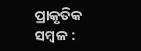ପ୍ରାକୃତିକ ସମ୍ବଳ :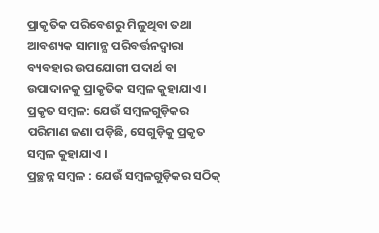ପ୍ରାକୃତିକ ପରିବେଶରୁ ମିଳୁଥିବା ତଥା ଆବଶ୍ୟକ ସାମାନ୍ଯ ପରିବର୍ତ୍ତନଦ୍ୱାରା ବ୍ୟବହାର ଉପଯୋଗୀ ପଦାର୍ଥ ବା ଉପାଦାନକୁ ପ୍ରାକୃତିକ ସମ୍ବଳ କୁହାଯାଏ ।
ପ୍ରକୃତ ସମ୍ବଳ: ଯେଉଁ ସମ୍ବଳଗୁଡ଼ିକର ପରିମାଣ ଜଣା ପଡ଼ିଛି, ସେଗୁଡ଼ିକୁ ପ୍ରକୃତ ସମ୍ବଳ କୁହାଯାଏ ।
ପ୍ରଚ୍ଛନ୍ନ ସମ୍ବଳ : ଯେଉଁ ସମ୍ବଳଗୁଡ଼ିକର ସଠିକ୍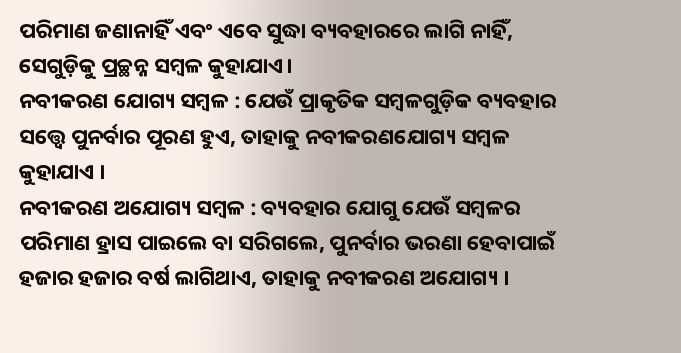ପରିମାଣ ଜଣାନାହିଁ ଏବଂ ଏବେ ସୁଦ୍ଧା ବ୍ୟବହାରରେ ଲାଗି ନାହିଁ, ସେଗୁଡ଼ିକୁ ପ୍ରଚ୍ଛନ୍ନ ସମ୍ବଳ କୁହାଯାଏ।
ନବୀକରଣ ଯୋଗ୍ୟ ସମ୍ବଳ : ଯେଉଁ ପ୍ରାକୃତିକ ସମ୍ବଳଗୁଡ଼ିକ ବ୍ୟବହାର ସତ୍ତ୍ଵେ ପୁନର୍ବାର ପୂରଣ ହୁଏ, ତାହାକୁ ନବୀକରଣଯୋଗ୍ୟ ସମ୍ବଳ କୁହାଯାଏ ।
ନବୀକରଣ ଅଯୋଗ୍ୟ ସମ୍ବଳ : ବ୍ୟବହାର ଯୋଗୁ ଯେଉଁ ସମ୍ବଳର ପରିମାଣ ହ୍ରାସ ପାଇଲେ ବା ସରିଗଲେ, ପୁନର୍ବାର ଭରଣା ହେବାପାଇଁ ହଜାର ହଜାର ବର୍ଷ ଲାଗିଥାଏ, ତାହାକୁ ନବୀକରଣ ଅଯୋଗ୍ୟ ।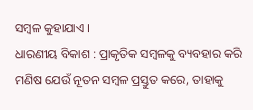ସମ୍ବଳ କୁହାଯାଏ ।
ଧାରଣୀୟ ବିକାଶ : ପ୍ରାକୃତିକ ସମ୍ବଳକୁ ବ୍ୟବହାର କରି ମଣିଷ ଯେଉଁ ନୂତନ ସମ୍ବଳ ପ୍ରସ୍ତୁତ କରେ, ତାହାକୁ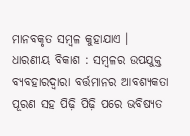ମାନବକୃତ ସମ୍ବଳ କୁହାଯାଏ ।
ଧାରଣୀୟ ବିକାଶ : ସମ୍ବଳର ଉପଯୁକ୍ତ ବ୍ୟବହାରଦ୍ଵାରା ବର୍ତ୍ତମାନର ଆବଶ୍ୟକତା ପୂରଣ ସହ ପିଢ଼ି ପିଢ଼ି ପରେ ଭବିଷ୍ୟତ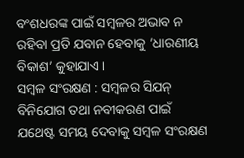ବଂଶଧରଙ୍କ ପାଇଁ ସମ୍ବଳର ଅଭାବ ନ ରହିବା ପ୍ରତି ଯବାନ ହେବାକୁ ’ଧାରଣୀୟ ବିକାଶ’ କୁହାଯାଏ ।
ସମ୍ବଳ ସଂରକ୍ଷଣ : ସମ୍ବଳର ସିଯନ୍ ବିନିଯୋଗ ତଥା ନବୀକରଣ ପାଇଁ ଯଥେଷ୍ଟ ସମୟ ଦେବାକୁ ସମ୍ବଳ ସଂରକ୍ଷଣ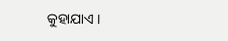କୁହାଯାଏ ।